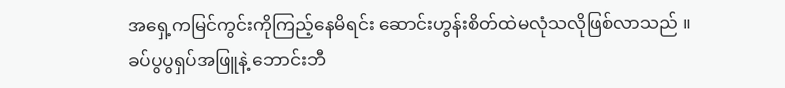အရှေ့ကမြင်ကွင်းကိုကြည့်နေမိရင်း ဆောင်းဟွန်းစိတ်ထဲမလုံသလိုဖြစ်လာသည် ။
ခပ်ပွပွရှပ်အဖြူနဲ့ ဘောင်းဘီ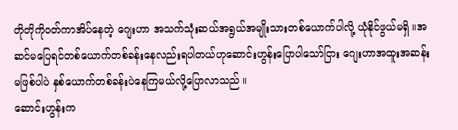တိုတိုကိုဝတ်ကာအိပ်နေတဲ့ ဂျေးဟာ အသက်သုံးဆယ်အရွယ်အမျိုးသားတစ်ယောက်ပါလို့ ယုံနိုင်ဖွယ်မရှိ ။အဆင်မပြေရင်တစ်ယောက်တစ်ခန်းနေလည်းရပါတယ်ဟုဆောင်းဟွန်းပြောပါသော်ငြား ဂျေးဟာအထူးအဆန်းမဖြစ်ပါပဲ နှစ်ယောက်တစ်ခန်းပဲနေကြမယ်လို့ပြောလာသည် ။
ဆောင်းဟွန်းက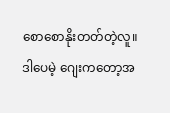စောစောနိုးတတ်တဲ့လူ။
ဒါပေမဲ့ ဂျေးကတော့အ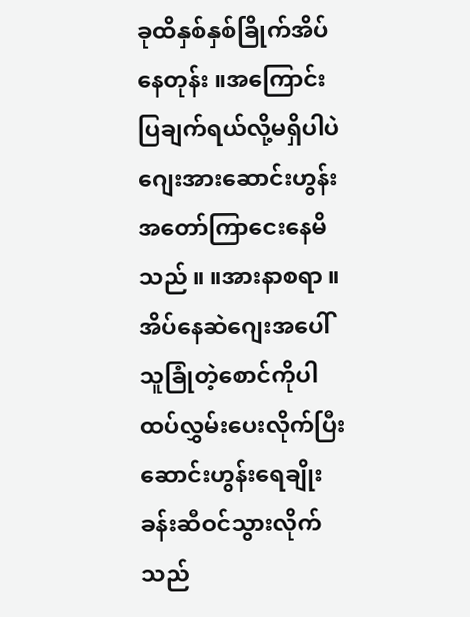ခုထိနှစ်နှစ်ခြိုက်အိပ်နေတုန်း ။အကြောင်းပြချက်ရယ်လို့မရှိပါပဲ ဂျေးအားဆောင်းဟွန်းအတော်ကြာငေးနေမိသည် ။ ။အားနာစရာ ။
အိပ်နေဆဲဂျေးအပေါ် သူခြုံတဲ့စောင်ကိုပါထပ်လွှမ်းပေးလိုက်ပြီး ဆောင်းဟွန်းရေချိုးခန်းဆီဝင်သွားလိုက်သည်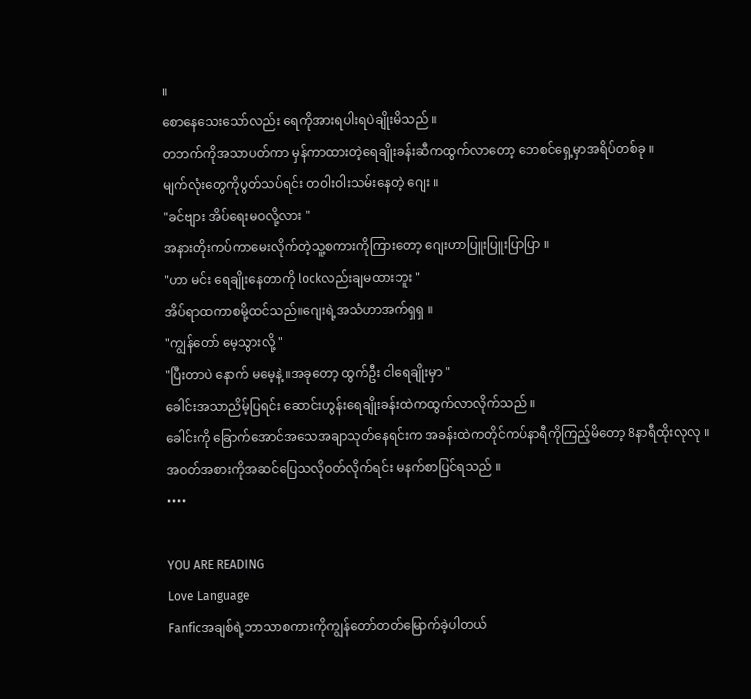။
စောနေသေးသော်လည်း ရေကိုအားရပါးရပဲချိုးမိသည် ။
တဘက်ကိုအသာပတ်ကာ မှန်ကာထားတဲ့ရေချိုးခန်းဆီကထွက်လာတော့ ဘေစင်ရှေ့မှာအရိပ်တစ်ခု ။
မျက်လုံးတွေကိုပွတ်သပ်ရင်း တဝါးဝါးသမ်းနေတဲ့ ဂျေး ။
"ခင်ဗျား အိပ်ရေးမဝလို့လား "
အနားတိုးကပ်ကာမေးလိုက်တဲ့သူ့စကားကိုကြားတော့ ဂျေးဟာပြူးပြူးပြာပြာ ။
"ဟာ မင်း ရေချိုးနေတာကို lockလည်းချမထားဘူး "
အိပ်ရာထကာစမို့ထင်သည်။ဂျေးရဲ့အသံဟာအက်ရှရှ ။
"ကျွန်တော် မေ့သွားလို့ "
"ပြီးတာပဲ နောက် မမေ့နဲ့ ။အခုတော့ ထွက်ဦး ငါရေချိုးမှာ "
ခေါင်းအသာညိမ့်ပြရင်း ဆောင်းဟွန်းရေချိုးခန်းထဲကထွက်လာလိုက်သည် ။
ခေါင်းကို ခြောက်အောင်အသေအချာသုတ်နေရင်းက အခန်းထဲကတိုင်ကပ်နာရီကိုကြည့်မိတော့ 8နာရီထိုးလုလု ။
အဝတ်အစားကိုအဆင်ပြေသလိုဝတ်လိုက်ရင်း မနက်စာပြင်ရသည် ။
••••

YOU ARE READING
Love Language
Fanficအချစ်ရဲ့ဘာသာစကားကိုကျွန်တော်တတ်မြောက်ခဲ့ပါတယ်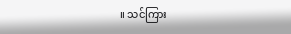။ သင်ကြား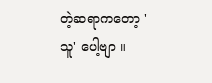တဲ့ဆရာကတော့ 'သူ' ပေါ့ဗျာ ။